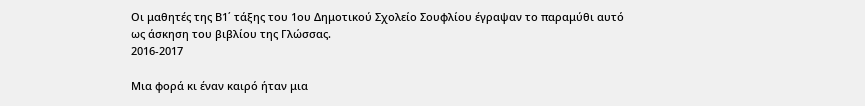Οι μαθητές της Β1΄ τάξης του 1ου Δημοτικού Σχολείο Σουφλίου έγραψαν το παραμύθι αυτό ως άσκηση του βιβλίου της Γλώσσας.
2016-2017

Μια φορά κι έναν καιρό ήταν μια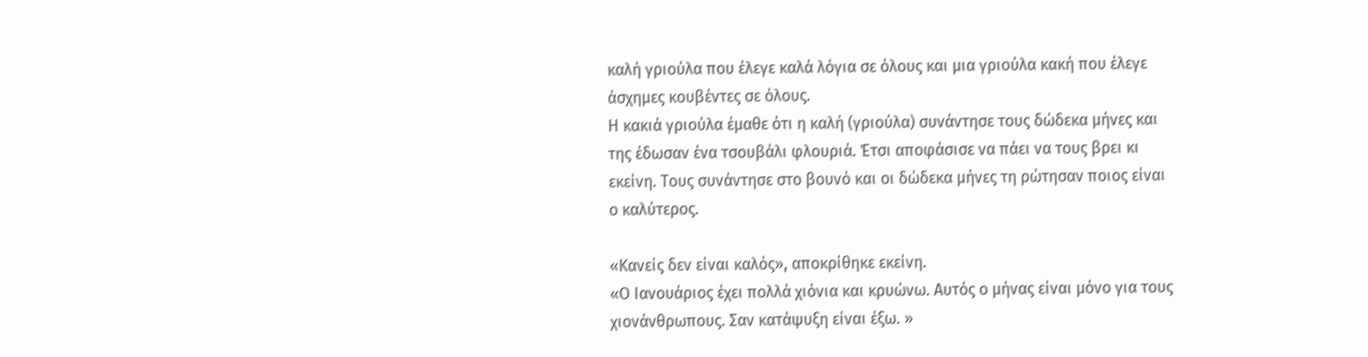καλή γριούλα που έλεγε καλά λόγια σε όλους και μια γριούλα κακή που έλεγε άσχημες κουβέντες σε όλους.
Η κακιά γριούλα έμαθε ότι η καλή (γριούλα) συνάντησε τους δώδεκα μήνες και της έδωσαν ένα τσουβάλι φλουριά. Έτσι αποφάσισε να πάει να τους βρει κι εκείνη. Τους συνάντησε στο βουνό και οι δώδεκα μήνες τη ρώτησαν ποιος είναι ο καλύτερος.

«Κανείς δεν είναι καλός», αποκρίθηκε εκείνη.
«Ο Ιανουάριος έχει πολλά χιόνια και κρυώνω. Αυτός ο μήνας είναι μόνο για τους χιονάνθρωπους. Σαν κατάψυξη είναι έξω. »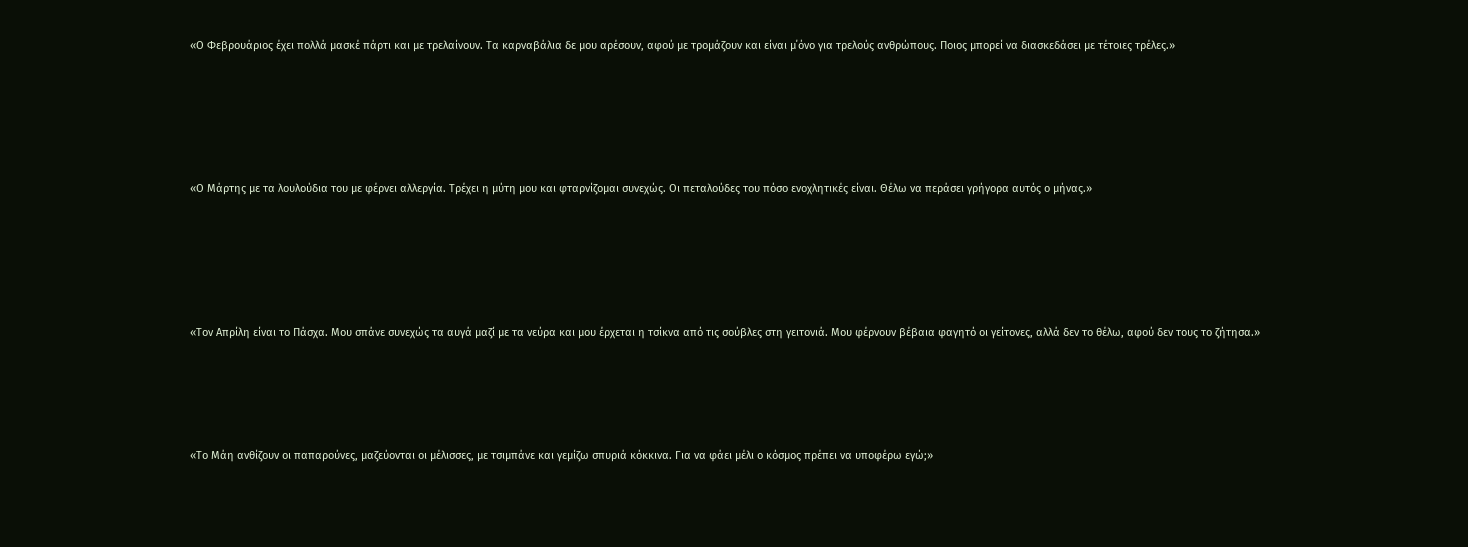«Ο Φεβρουάριος έχει πολλά μασκέ πάρτι και με τρελαίνουν. Τα καρναβάλια δε μου αρέσουν, αφού με τρομάζουν και είναι μ΄όνο για τρελούς ανθρώπους. Ποιος μπορεί να διασκεδάσει με τέτοιες τρέλες.»






«Ο Μάρτης με τα λουλούδια του με φέρνει αλλεργία. Τρέχει η μύτη μου και φταρνίζομαι συνεχώς. Οι πεταλούδες του πόσο ενοχλητικές είναι. Θέλω να περάσει γρήγορα αυτός ο μήνας.»






«Τον Απρίλη είναι το Πάσχα. Μου σπάνε συνεχώς τα αυγά μαζί με τα νεύρα και μου έρχεται η τσίκνα από τις σούβλες στη γειτονιά. Μου φέρνουν βέβαια φαγητό οι γείτονες, αλλά δεν το θέλω, αφού δεν τους το ζήτησα.»





«Το Μάη ανθίζουν οι παπαρούνες, μαζεύονται οι μέλισσες, με τσιμπάνε και γεμίζω σπυριά κόκκινα. Για να φάει μέλι ο κόσμος πρέπει να υποφέρω εγώ;»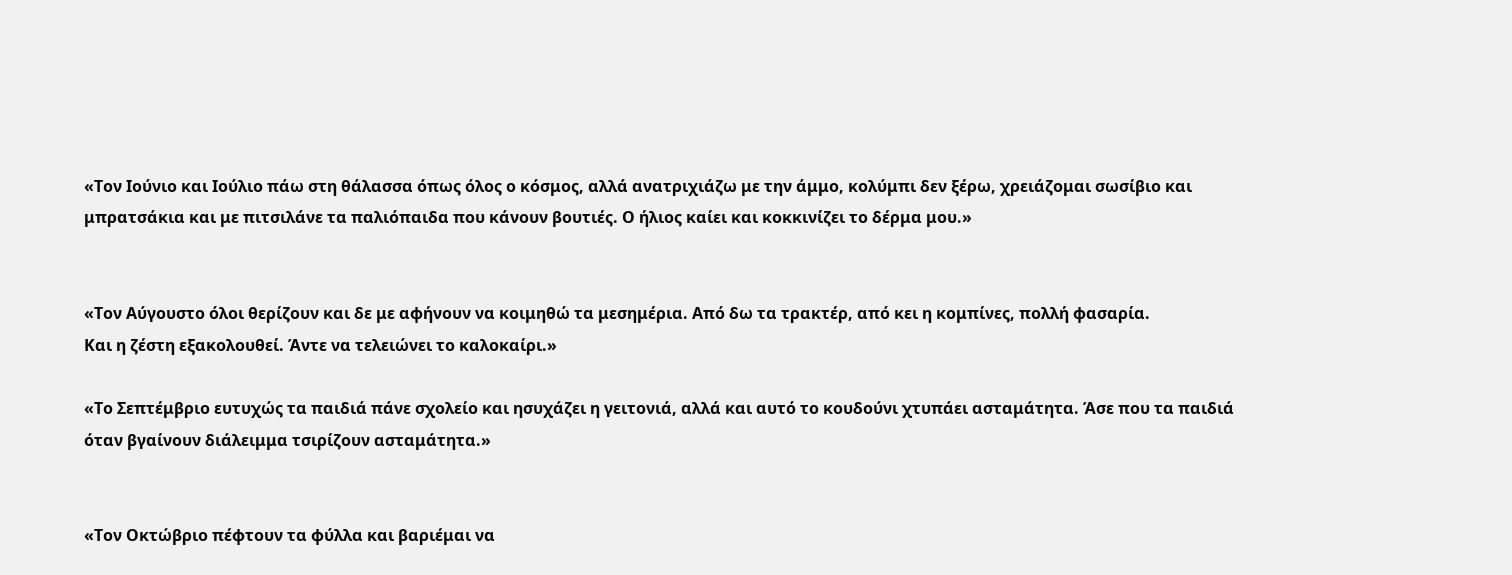«Τον Ιούνιο και Ιούλιο πάω στη θάλασσα όπως όλος ο κόσμος, αλλά ανατριχιάζω με την άμμο, κολύμπι δεν ξέρω, χρειάζομαι σωσίβιο και μπρατσάκια και με πιτσιλάνε τα παλιόπαιδα που κάνουν βουτιές. Ο ήλιος καίει και κοκκινίζει το δέρμα μου.»


«Τον Αύγουστο όλοι θερίζουν και δε με αφήνουν να κοιμηθώ τα μεσημέρια. Από δω τα τρακτέρ, από κει η κομπίνες, πολλή φασαρία.
Και η ζέστη εξακολουθεί. Άντε να τελειώνει το καλοκαίρι.»

«Το Σεπτέμβριο ευτυχώς τα παιδιά πάνε σχολείο και ησυχάζει η γειτονιά, αλλά και αυτό το κουδούνι χτυπάει ασταμάτητα. Άσε που τα παιδιά όταν βγαίνουν διάλειμμα τσιρίζουν ασταμάτητα.»


«Τον Οκτώβριο πέφτουν τα φύλλα και βαριέμαι να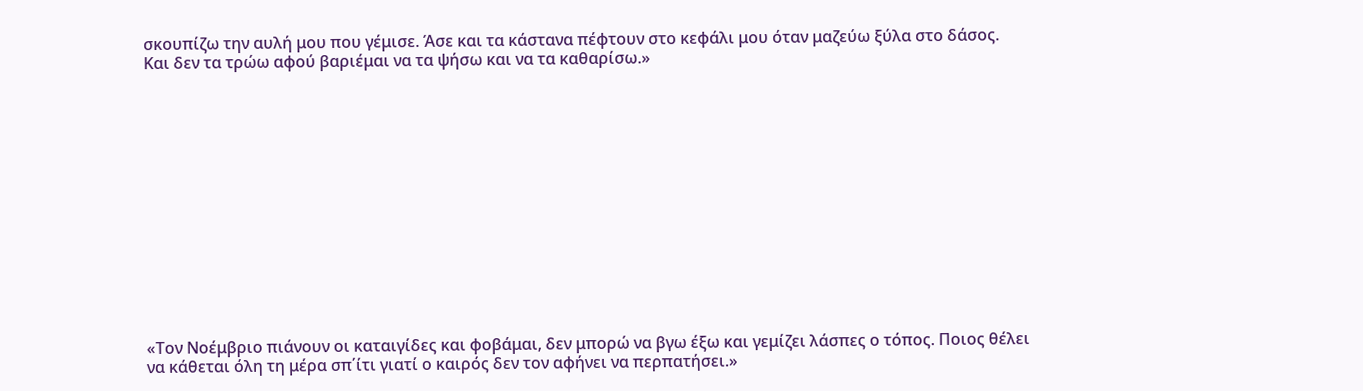σκουπίζω την αυλή μου που γέμισε. Άσε και τα κάστανα πέφτουν στο κεφάλι μου όταν μαζεύω ξύλα στο δάσος. Και δεν τα τρώω αφού βαριέμαι να τα ψήσω και να τα καθαρίσω.»














«Τον Νοέμβριο πιάνουν οι καταιγίδες και φοβάμαι, δεν μπορώ να βγω έξω και γεμίζει λάσπες ο τόπος. Ποιος θέλει να κάθεται όλη τη μέρα σπ΄ίτι γιατί ο καιρός δεν τον αφήνει να περπατήσει.»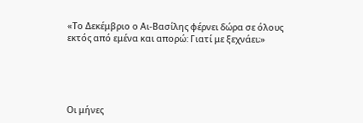«Το Δεκέμβριο ο Αι-Βασίλης φέρνει δώρα σε όλους εκτός από εμένα και απορώ: Γιατί με ξεχνάει;»





Οι μήνες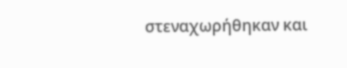στεναχωρήθηκαν και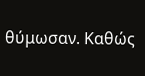θύμωσαν. Καθώς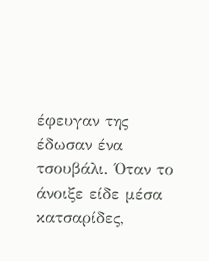έφευγαν της έδωσαν ένα τσουβάλι. Όταν το άνοιξε είδε μέσα κατσαρίδες,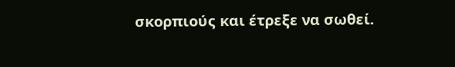σκορπιούς και έτρεξε να σωθεί.